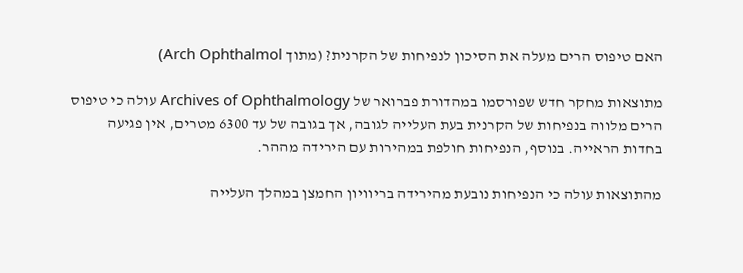האם טיפוס הרים מעלה את הסיכון לנפיחות של הקרנית? (מתוך Arch Ophthalmol)

מתוצאות מחקר חדש שפורסמו במהדורת פברואר של Archives of Ophthalmology עולה כי טיפוס הרים מלווה בנפיחות של הקרנית בעת העלייה לגובה, אך בגובה של עד 6300 מטרים, אין פגיעה בחדות הראייה. בנוסף, הנפיחות חולפת במהירות עם הירידה מההר.

מהתוצאות עולה כי הנפיחות נובעת מהירידה בריוויון החמצן במהלך העלייה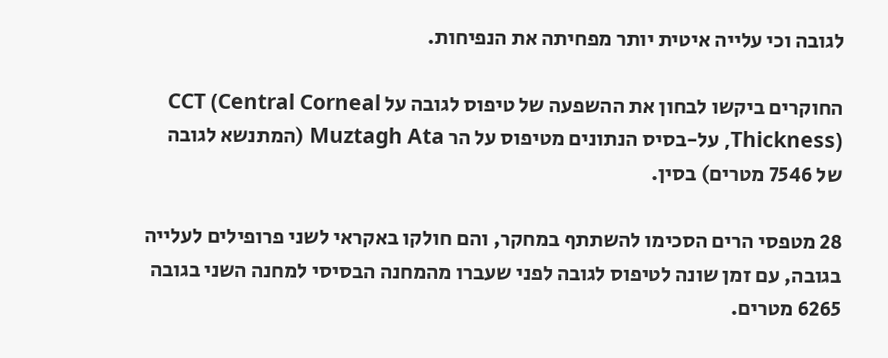לגובה וכי עלייה איטית יותר מפחיתה את הנפיחות.

החוקרים ביקשו לבחון את ההשפעה של טיפוס לגובה על CCT (Central Corneal Thickness), על-בסיס הנתונים מטיפוס על הר Muztagh Ata (המתנשא לגובה של 7546 מטרים) בסין.

28 מטפסי הרים הסכימו להשתתף במחקר, והם חולקו באקראי לשני פרופילים לעלייה בגובה, עם זמן שונה לטיפוס לגובה לפני שעברו מהמחנה הבסיסי למחנה השני בגובה 6265 מטרים.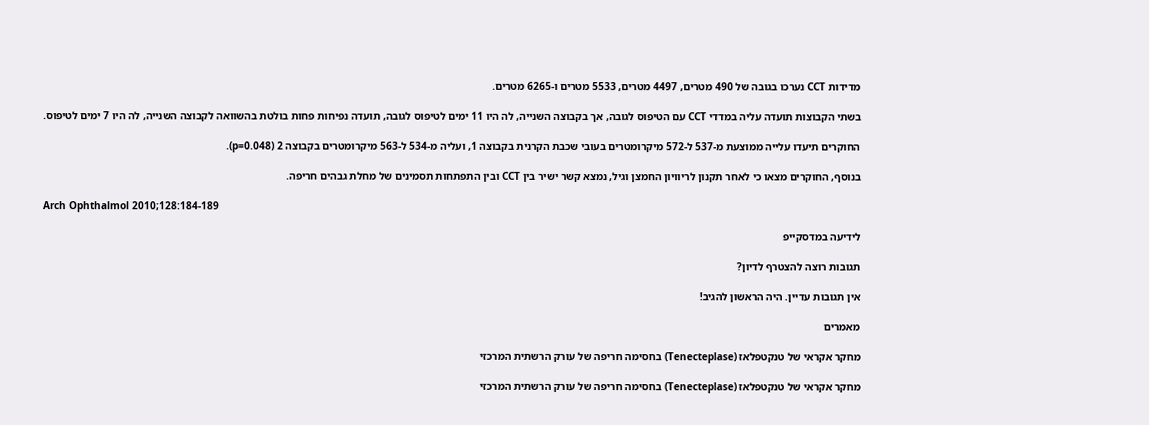מדידות CCT נערכו בגובה של 490 מטרים, 4497 מטרים, 5533 מטרים ו-6265 מטרים.

בשתי הקבוצות תועדה עליה במדדי CCT עם הטיפוס לגובה, אך בקבוצה השנייה, לה היו 11 ימים לטיפוס לגובה, תועדה נפיחות פחות בולטת בהשוואה לקבוצה השנייה, לה היו 7 ימים לטיפוס.

החוקרים תיעדו עלייה ממוצעת מ-537 ל-572 מיקרומטרים בעובי שכבת הקרנית בקבוצה 1, ועליה מ-534 ל-563 מיקרומטרים בקבוצה 2 (p=0.048).

בנוסף, החוקרים מצאו כי לאחר תקנון לריוויון החמצן וגיל, נמצא קשר ישיר בין CCT ובין התפתחות תסמינים של מחלת גבהים חריפה.

Arch Ophthalmol 2010;128:184-189

לידיעה במדסקייפ

תגובות רוצה להצטרף לדיון?

אין תגובות עדיין. היה הראשון להגיב!

מאמרים

מחקר אקראי של טנקטפלאז (Tenecteplase) בחסימה חריפה של עורק הרשתית המרכזי

מחקר אקראי של טנקטפלאז (Tenecteplase) בחסימה חריפה של עורק הרשתית המרכזי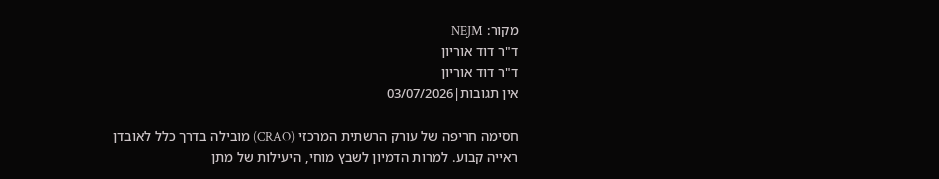מקור: NEJM
ד"ר דוד אוריון
ד"ר דוד אוריון
אין תגובות|03/07/2026

חסימה חריפה של עורק הרשתית המרכזי (CRAO) מובילה בדרך כלל לאובדן ראייה קבוע. למרות הדמיון לשבץ מוחי, היעילות של מתן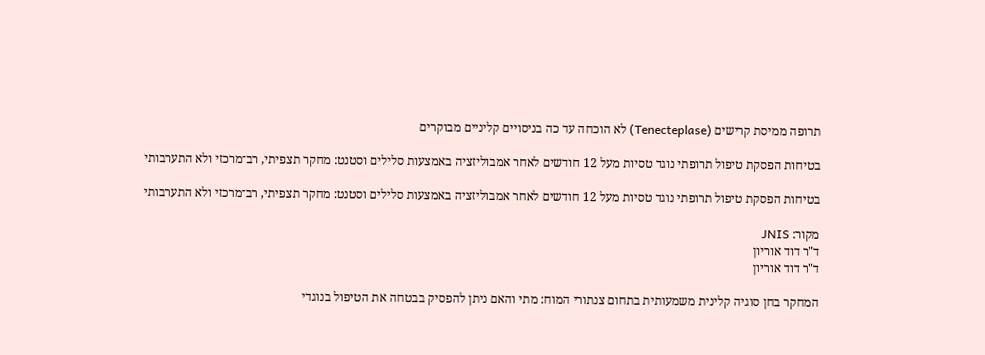תרופה ממיסת קרישים (Tenecteplase) לא הוכחה עד כה בניסויים קליניים מבוקרים

בטיחות הפסקת טיפול תרופתי נוגד טסיות מעל 12 חודשים לאחר אמבוליזציה באמצעות סלילים וסטנט: מחקר תצפיתי, רב־מרכזי ולא התערבותי

בטיחות הפסקת טיפול תרופתי נוגד טסיות מעל 12 חודשים לאחר אמבוליזציה באמצעות סלילים וסטנט: מחקר תצפיתי, רב־מרכזי ולא התערבותי

מקור: JNIS
ד"ר דוד אוריון
ד"ר דוד אוריון

המחקר בחן סוגיה קלינית משמעותית בתחום צנתורי המוח: מתי והאם ניתן להפסיק בבטחה את הטיפול בנוגדי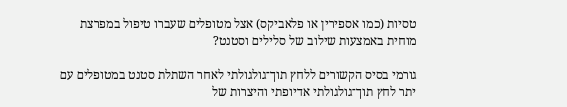טסיות (כמו אספירין או פלאביקס) אצל מטופלים שעברו טיפול במפרצת מוחית באמצעות שילוב של סלילים וסטנט?

גורמי בסיס הקשורים ללחץ תוך־גולגולתי לאחר השתלת סטנט במטופלים עם יתר לחץ תוך־גולגולתי אדיופתי והיצרות של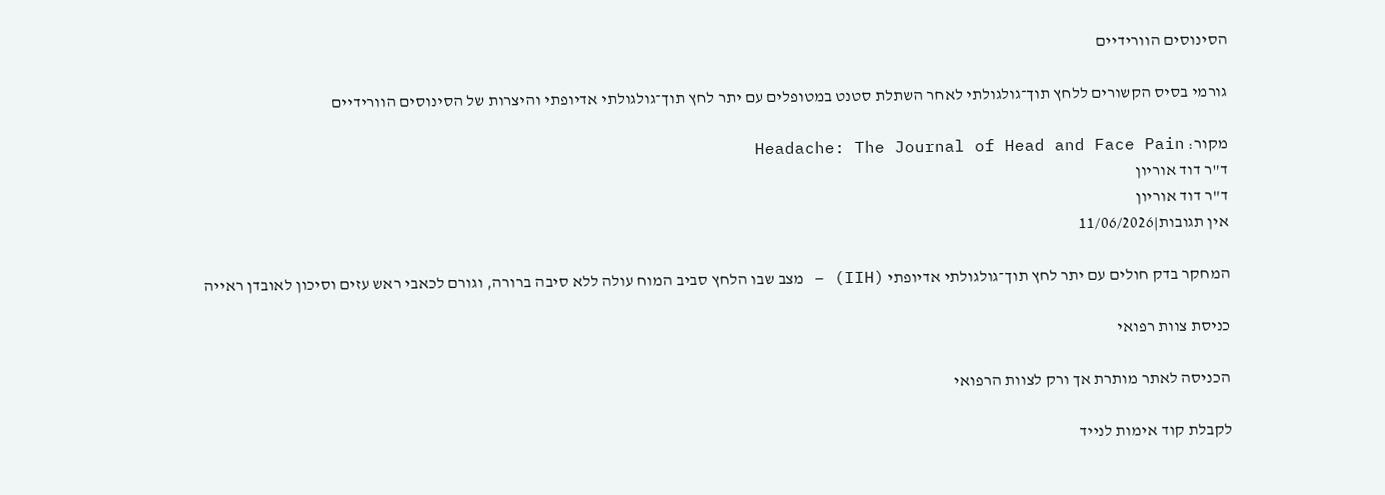הסינוסים הוורידיים

גורמי בסיס הקשורים ללחץ תוך־גולגולתי לאחר השתלת סטנט במטופלים עם יתר לחץ תוך־גולגולתי אדיופתי והיצרות של הסינוסים הוורידיים

מקור: Headache: The Journal of Head and Face Pain
ד"ר דוד אוריון
ד"ר דוד אוריון
אין תגובות|11/06/2026

המחקר בדק חולים עם יתר לחץ תוך־גולגולתי אדיופתי (IIH) – מצב שבו הלחץ סביב המוח עולה ללא סיבה ברורה, וגורם לכאבי ראש עזים וסיכון לאובדן ראייה

כניסת צוות רפואי

הכניסה לאתר מותרת אך ורק לצוות הרפואי

לקבלת קוד אימות לנייד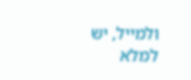ולמייל, יש למלא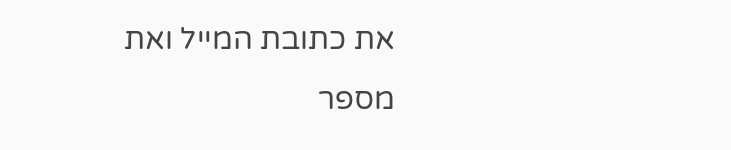את כתובת המייל ואת מספר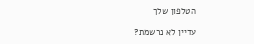הטלפון שלך

עדיין לא נרשמת?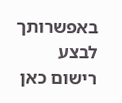באפשרותך לבצע רישום כאן